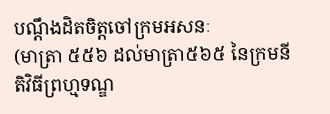បណ្តឹងដិតចិត្តចៅក្រមអសនៈ
(មាត្រា ៥៥៦ ដល់មាត្រា៥៦៥ នៃក្រមនីតិវិធីព្រហ្មទណ្ឌ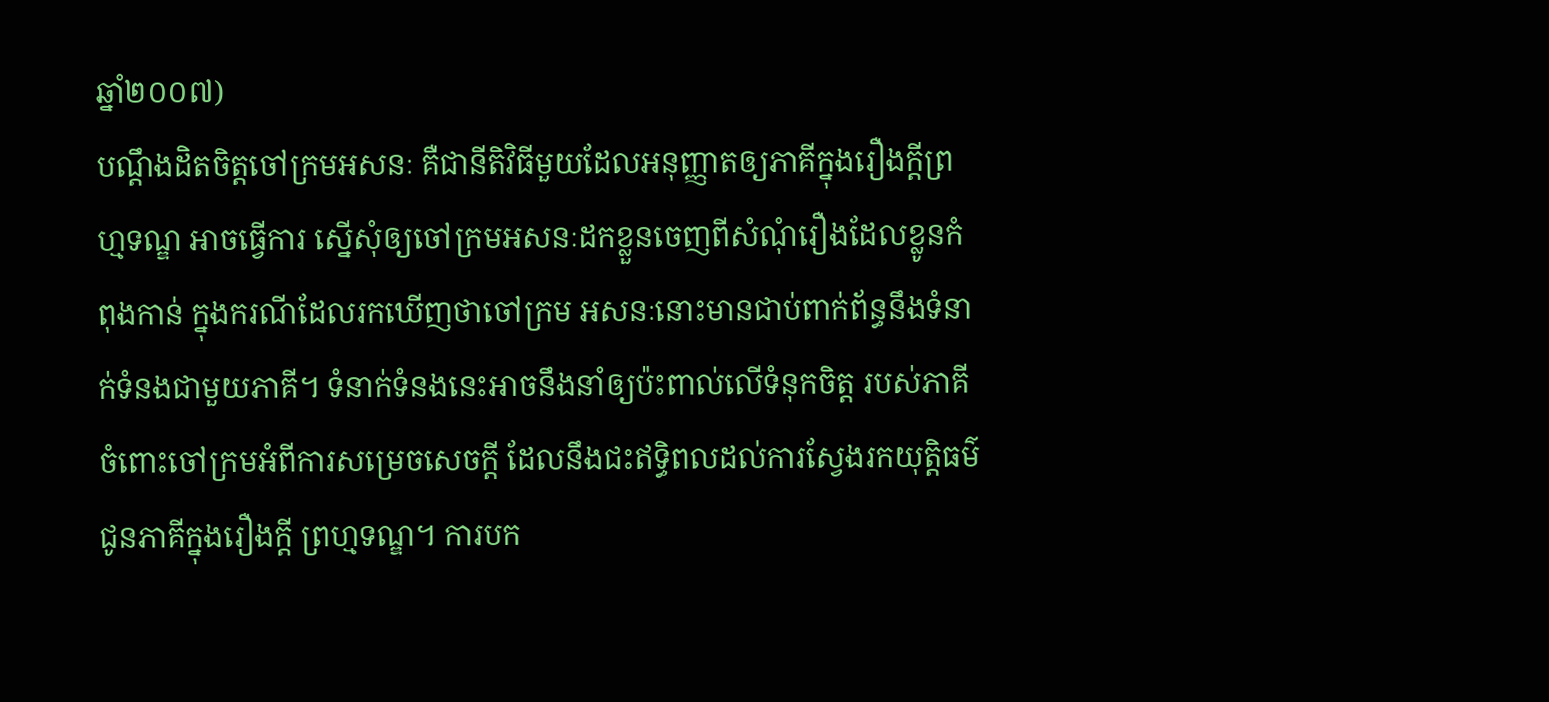ឆ្នាំ២០០៧)
បណ្តឹងដិតចិត្តចៅក្រមអសនៈ គឺជានីតិវិធីមួយដែលអនុញ្ញាតឲ្យភាគីក្នុងរឿងក្តីព្រហ្មទណ្ឌ អាចធ្វើការ ស្នើសុំឲ្យចៅក្រមអសនៈដកខ្លួនចេញពីសំណុំរឿងដែលខ្លូនកំពុងកាន់ ក្នុងករណីដែលរកឃើញថាចៅក្រម អសនៈនោះមានជាប់ពាក់ព័ន្ធនឹងទំនាក់ទំនងជាមួយភាគី។ ទំនាក់ទំនងនេះអាចនឹងនាំឲ្យប៉ះពាល់លើទំនុកចិត្ត របស់ភាគីចំពោះចៅក្រមអំពីការសម្រេចសេចក្តី ដែលនឹងជះឥទ្ធិពលដល់ការស្វែងរកយុត្តិធម៌ជូនភាគីក្នុងរឿងក្តី ព្រហ្មទណ្ឌ។ ការបក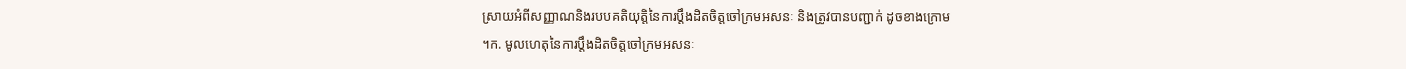ស្រាយអំពីសញ្ញាណនិងរបបគតិយុត្តិនៃការប្តឹងដិតចិត្តចៅក្រមអសនៈ និងត្រូវបានបញ្ជាក់ ដូចខាងក្រោម
។ក. មូលហេតុនៃការប្តឹងដិតចិត្តចៅក្រមអសនៈ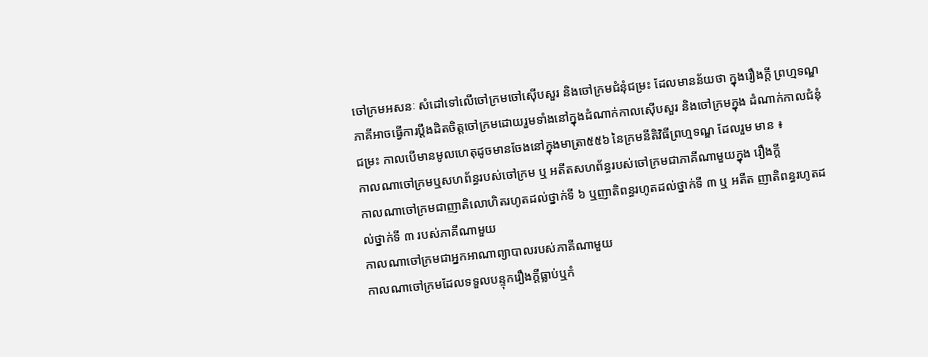ចៅក្រមអសនៈ សំដៅទៅលើចៅក្រមចៅស៊ើបសួរ និងចៅក្រមជំនុំជម្រះ ដែលមានន័យថា ក្នុងរឿងក្តី ព្រហ្មទណ្ឌ ភាគីអាចធ្វើការប្តឹងដិតចិត្តចៅក្រមដោយរួមទាំងនៅក្នុងដំណាក់កាលស៊ើបសួរ និងចៅក្រមក្នុង ដំណាក់កាលជំនុំជម្រះ កាលបើមានមូលហេតុដូចមានចែងនៅក្នុងមាត្រា៥៥៦ នៃក្រមនីតិវិធីព្រហ្មទណ្ឌ ដែលរួម មាន ៖
កាលណាចៅក្រមឬសហព័ន្ធរបស់ចៅក្រម ឬ អតីតសហព័ន្ធរបស់ចៅក្រមជាភាគីណាមួយក្នុង រឿងក្តី
កាលណាចៅក្រមជាញាតិលោហិតរហូតដល់ថ្នាក់ទី ៦ ឬញាតិពន្ធរហូតដល់ថ្នាក់ទី ៣ ឬ អតីត ញាតិពន្ធរហូតដល់ថ្នាក់ទី ៣ របស់ភាគីណាមួយ
កាលណាចៅក្រមជាអ្នកអាណាព្យាបាលរបស់ភាគីណាមួយ
កាលណាចៅក្រមដែលទទួលបន្ទុករឿងក្តីធ្លាប់ឬកំ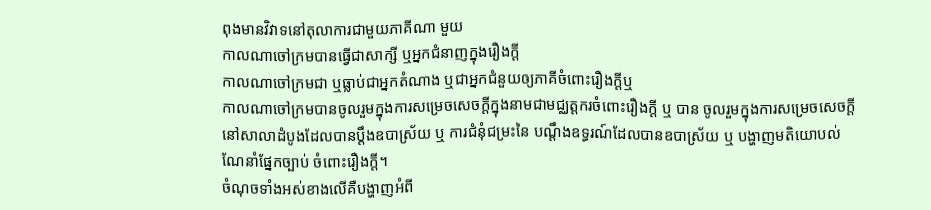ពុងមានវិវាទនៅតុលាការជាមួយភាគីណា មួយ
កាលណាចៅក្រមបានធ្វើជាសាក្សី ឬអ្នកជំនាញក្នុងរឿងក្តី
កាលណាចៅក្រមជា ឬធ្លាប់ជាអ្នកតំណាង ឬជាអ្នកជំនួយឲ្យភាគីចំពោះរឿងក្តីឬ
កាលណាចៅក្រមបានចូលរួមក្នុងការសម្រេចសេចក្តីក្នុងនាមជាមជ្ឈត្តករចំពោះរឿងក្តី ឬ បាន ចូលរួមក្នុងការសម្រេចសេចក្តីនៅសាលាដំបូងដែលបានប្តឹងឧបាស្រ័យ ឬ ការជំនុំជម្រះនៃ បណ្តឹងឧទ្ធរណ៍ដែលបានឧបាស្រ័យ ឬ បង្ហាញមតិយោបល់ណែនាំផ្នែកច្បាប់ ចំពោះរឿងក្តី។
ចំណុចទាំងអស់ខាងលើគឺបង្ហាញអំពី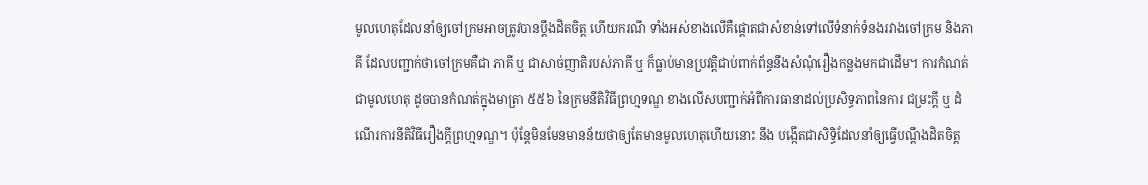មូលហេតុដែលនាំឲ្យចៅក្រមអាចត្រូវបានប្តឹងដិតចិត្ត ហើយករណី ទាំងអស់ខាងលើគឺផ្តោតជាសំខាន់ទៅលើទំនាក់ទំនងរវាងចៅក្រម និងភាគី ដែលបញ្ជាក់ថាចៅក្រមគឺជា ភាគី ឬ ជាសាច់ញាតិរបស់ភាគី ឬ ក៏ធ្លាប់មានប្រវត្តិជាប់ពាក់ព័ន្ធនឹងសំណុំរឿងកន្លងមកជាដើម។ ការកំណត់ជាមូលហេតុ ដូចបានកំណត់ក្នុងមាត្រា ៥៥៦ នៃក្រមនីតិវិធីព្រហ្មទណ្ឌ ខាងលើសបញ្ជាក់អំពីការធានាដល់ប្រសិទ្ធភាពនៃការ ជម្រះក្តី ឬ ដំណើរការនីតិវិធីរឿងក្តីព្រហ្មទណ្ឌ។ ប៉ុន្តែមិនមែនមានន័យថាឲ្យតែមានមូលហេតុហើយនោះ នឹង បង្កើតជាសិទ្ធិដែលនាំឲ្យធ្វើបណ្តឹងដិតចិត្ត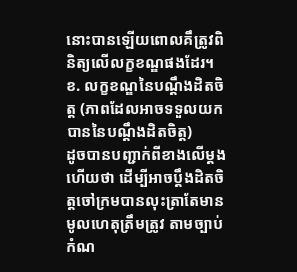នោះបានឡើយពោលគឹត្រូវពិនិត្យលើលក្ខខណ្ឌផងដែរ។
ខ. លក្ខខណ្ឌនៃបណ្តឹងដិតចិត្ត (ភាពដែលអាចទទួលយកបាននៃបណ្តឹងដិតចិត្ត)
ដូចបានបញ្ជាក់ពីខាងលើម្តងហើយថា ដើម្បីអាចប្តឹងដិតចិត្តចៅក្រមបានលុះត្រាតែមានមូលហេតុត្រឹមត្រូវ តាមច្បាប់កំណ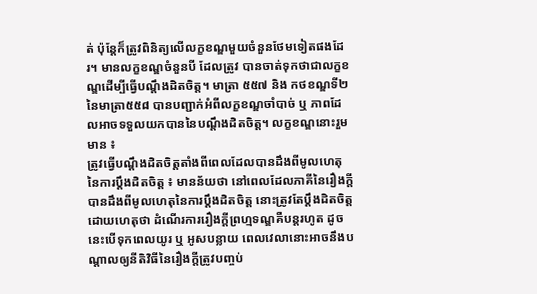ត់ ប៉ុន្តែក៏ត្រូវពិនិត្យលើលក្ខខណ្ឌមួយចំនួនថែមទៀតផងដែរ។ មានលក្ខខណ្ឌចំនួនបី ដែលត្រូវ បានចាត់ទុកថាជាលក្ខខណ្ឌដើម្បីធ្វើបណ្តឹងដិតចិត្ត។ មាត្រា ៥៥៧ និង កថខណ្ឌទី២ នៃមាត្រា៥៥៨ បានបញ្ជាក់អំពីលក្ខខណ្ឌចាំបាច់ ឬ ភាពដែលអាចទទួលយកបាននៃបណ្តឹងដិតចិត្ត។ លក្ខខណ្ឌនោះរួមមាន ៖
ត្រូវធ្វើបណ្តឹងដិតចិត្តតាំងពីពេលដែលបានដឹងពីមូលហេតុនៃការប្តឹងដិតចិត្ត ៖ មានន័យថា នៅពេលដែលភាគីនៃរឿងក្តីបានដឹងពីមូលហេតុនៃការប្តឹងដិតចិត្ត នោះត្រូវតែប្តឹងដិតចិត្ត ដោយហេតុថា ដំណើរការរឿងក្តីព្រហ្មទណ្ឌគឺបន្តរហូត ដូចនេះបើទុកពេលយូរ ឬ អូសបន្លាយ ពេលវេលានោះអាចនឹងបណ្តាលឲ្យនីតិវិធីនៃរឿងក្តីត្រូវបញ្ចប់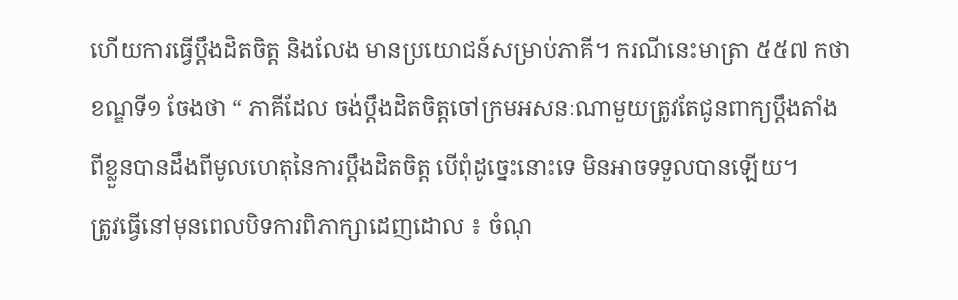ហើយការធ្វើប្តឹងដិតចិត្ត និងលែង មានប្រយោជន៍សម្រាប់ភាគី។ ករណីនេះមាត្រា ៥៥៧ កថាខណ្ឌទី១ ចែងថា “ ភាគីដែល ចង់ប្តឹងដិតចិត្តចៅក្រមអសនៈណាមួយត្រូវតែជូនពាក្យប្តឹងតាំងពីខ្លួនបានដឹងពីមូលហេតុនៃការប្តឹងដិតចិត្ត បើពុំដូច្នេះនោះទេ មិនអាចទទួលបានឡើយ។
ត្រូវធ្វើនៅមុនពេលបិទការពិភាក្សាដេញដោល ៖ ចំណុ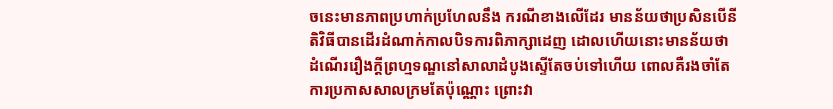ចនេះមានភាពប្រហាក់ប្រហែលនឹង ករណីខាងលើដែរ មានន័យថាប្រសិនបើនីតិវិធីបានដើរដំណាក់កាលបិទការពិភាក្សាដេញ ដោលហើយនោះមានន័យថា ដំណើររឿងក្តីព្រហ្មទណ្ឌនៅសាលាដំបូងស្ទើតែចប់ទៅហើយ ពោលគឺរងចាំតែការប្រកាសសាលក្រមតែប៉ុណ្ណោះ ព្រោះវា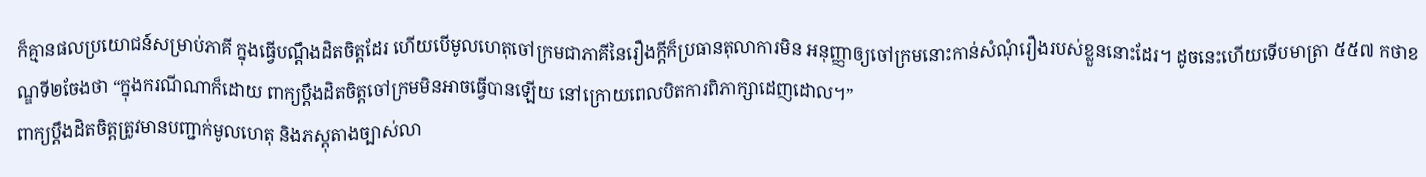ក៏គ្មានផលប្រយោជន៍សម្រាប់ភាគី ក្នុងធ្វើបណ្តឹងដិតចិត្តដែរ ហើយបើមូលហេតុចៅក្រមជាភាគីនៃរឿងក្តីក៏ប្រធានតុលាការមិន អនុញ្ញាឲ្យចៅក្រមនោះកាន់សំណុំរឿងរបស់ខ្លួននោះដែរ។ ដូចនេះហើយទើបមាត្រា ៥៥៧ កថាខណ្ឌទី២ចែងថា “ក្នុងករណីណាក៏ដោយ ពាក្យប្តឹងដិតចិត្តចៅក្រមមិនអាចធ្វើបានឡើយ នៅក្រោយពេលបិតការពិភាក្សាដេញដោល។”
ពាក្យប្តឹងដិតចិត្តត្រូវមានបញ្ជាក់មូលហេតុ និងភស្តុតាងច្បាស់លា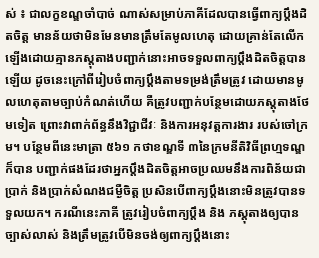ស់ ៖ ជាលក្ខខណ្ឌចាំបាច់ ណាស់សម្រាប់ភាគីដែលបានធ្វើពាក្យប្តឹងដិតចិត្ត មានន័យថាមិនមែនមានត្រឹមតែមូលហេតុ ដោយគ្រាន់តែលើកឡើងដោយគ្មានភស្តុតាងបញ្ជាក់នោះអាចទទួលពាក្យប្តឹងដិតចិត្តបានឡើយ ដូចនេះក្រៅពីរៀបចំពាក្យប្តឹងតាមទម្រង់ត្រឹមត្រូវ ដោយមានមូលហេតុតាមច្បាប់កំណត់ហើយ គឺត្រូវបញ្ជាក់បន្ថែមដោយភស្តុតាងថែមទៀត ព្រោះវាពាក់ព័ន្ធនឹងវិជ្ជាជីវៈ និងការអនុវត្តការងារ របស់ចៅក្រម។ បន្ថែមពីនេះមាត្រា ៥៦១ កថាខណ្ឌទី ៣នៃក្រមនីតិវិធីព្រហ្មទណ្ឌក៏បាន បញ្ជាក់ផងដែរថាអ្នកប្តឹងដិតចិត្តអាចប្រឈមនឹងការពិន័យជាប្រាក់ និងប្រាក់សំណងជម្ងឺចិត្ត ប្រសិនបើពាក្យប្តឹងនោះមិនត្រូវបានទទួលយក។ ករណីនេះភាគី ត្រូវរៀបចំពាក្យប្តឹង និង ភស្តុតាងឲ្យបានច្បាស់លាស់ និងត្រឹមត្រូវបើមិនចង់ឲ្យពាក្យប្តឹងនោះ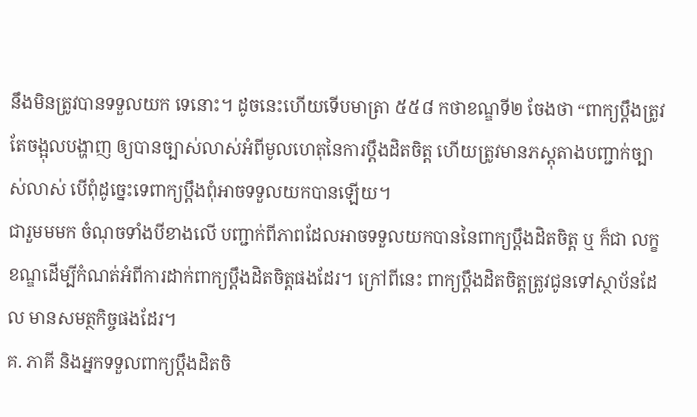នឹងមិនត្រូវបានទទួលយក ទេនោះ។ ដូចនេះហើយទើបមាត្រា ៥៥៨ កថាខណ្ឌទី២ ចែងថា “ពាក្យប្តឹងត្រូវតែចង្អុលបង្ហាញ ឲ្យបានច្បាស់លាស់អំពីមូលហេតុនៃការប្តឹងដិតចិត្ត ហើយត្រូវមានភស្តុតាងបញ្ជាក់ច្បាស់លាស់ បើពុំដូច្នេះទេពាក្យប្តឹងពុំអាចទទួលយកបានឡើយ។
ជារួមមមក ចំណុចទាំងបីខាងលើ បញ្ជាក់ពីភាពដែលអាចទទួលយកបាននៃពាក្យប្តឹងដិតចិត្ត ឬ ក៏ជា លក្ខខណ្ឌដើម្បីកំណត់អំពីការដាក់ពាក្យប្តឹងដិតចិត្តផងដែរ។ ក្រៅពីនេះ ពាក្យប្តឹងដិតចិត្តត្រូវជូនទៅស្ថាប័នដែល មានសមត្ថកិច្ចផងដែរ។
គ. ភាគី និងអ្នកទទួលពាក្យប្តឹងដិតចិ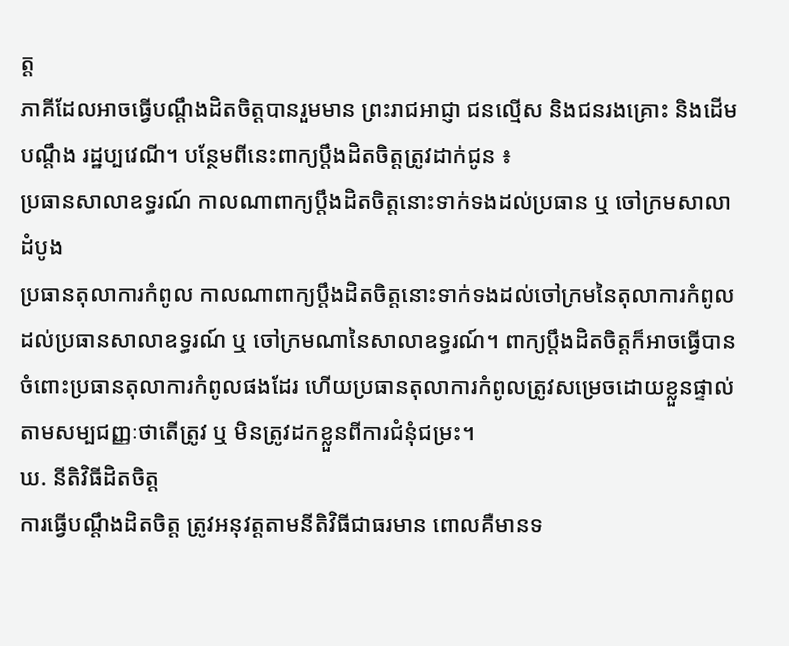ត្ត
ភាគីដែលអាចធ្វើបណ្តឹងដិតចិត្តបានរួមមាន ព្រះរាជអាជ្ញា ជនល្មើស និងជនរងគ្រោះ និងដើមបណ្តឹង រដ្ឋប្បវេណី។ បន្ថែមពីនេះពាក្យប្តឹងដិតចិត្តត្រូវដាក់ជូន ៖
ប្រធានសាលាឧទ្ធរណ៍ កាលណាពាក្យប្តឹងដិតចិត្តនោះទាក់ទងដល់ប្រធាន ឬ ចៅក្រមសាលា ដំបូង
ប្រធានតុលាការកំពូល កាលណាពាក្យប្តឹងដិតចិត្តនោះទាក់ទងដល់ចៅក្រមនៃតុលាការកំពូល ដល់ប្រធានសាលាឧទ្ធរណ៍ ឬ ចៅក្រមណានៃសាលាឧទ្ធរណ៍។ ពាក្យប្តឹងដិតចិត្តក៏អាចធ្វើបាន ចំពោះប្រធានតុលាការកំពូលផងដែរ ហើយប្រធានតុលាការកំពូលត្រូវសម្រេចដោយខ្លួនផ្ទាល់ តាមសម្បជញ្ញៈថាតើត្រូវ ឬ មិនត្រូវដកខ្លួនពីការជំនុំជម្រះ។
ឃ. នីតិវិធីដិតចិត្ត
ការធ្វើបណ្តឹងដិតចិត្ត ត្រូវអនុវត្តតាមនីតិវិធីជាធរមាន ពោលគឺមានទ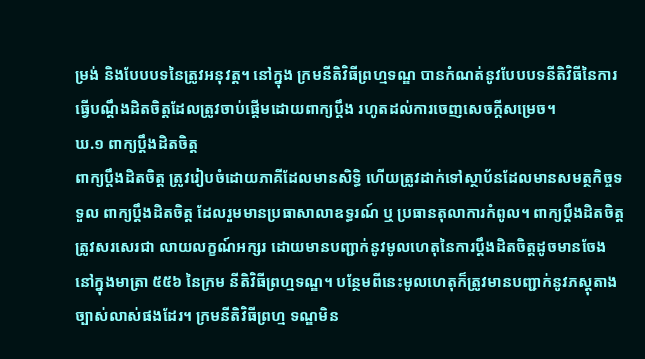ម្រង់ និងបែបបទនៃត្រូវអនុវត្ត។ នៅក្នុង ក្រមនីតិវិធីព្រហ្មទណ្ឌ បានកំណត់នូវបែបបទនីតិវិធីនៃការធ្វើបណ្តឹងដិតចិត្តដែលត្រូវចាប់ផ្តើមដោយពាក្យប្តឹង រហូតដល់ការចេញសេចក្តីសម្រេច។
ឃ.១ ពាក្យប្តឹងដិតចិត្ត
ពាក្យប្តឹងដិតចិត្ត ត្រូវរៀបចំដោយភាគីដែលមានសិទ្ធិ ហើយត្រូវដាក់ទៅស្ថាប័នដែលមានសមត្ថកិច្ចទទួល ពាក្យប្តឹងដិតចិត្ត ដែលរួមមានប្រធាសាលាឧទ្ធរណ៍ ឬ ប្រធានតុលាការកំពូល។ ពាក្យប្តឹងដិតចិត្តត្រូវសរសេរជា លាយលក្ខណ៍អក្សរ ដោយមានបញ្ជាក់នូវមូលហេតុនៃការប្តឹងដិតចិត្តដូចមានចែងនៅក្នុងមាត្រា ៥៥៦ នៃក្រម នីតិវិធីព្រហ្មទណ្ឌ។ បន្ថែមពីនេះមូលហេតុក៏តូ្រវមានបញ្ជាក់នូវភស្តុតាងច្បាស់លាស់ផងដែរ។ ក្រមនីតិវិធីព្រហ្ម ទណ្ឌមិន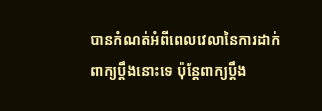បានកំណត់អំពីពេលវេលានៃការដាក់ពាក្យប្តឹងនោះទេ ប៉ុន្តែពាក្យប្តឹង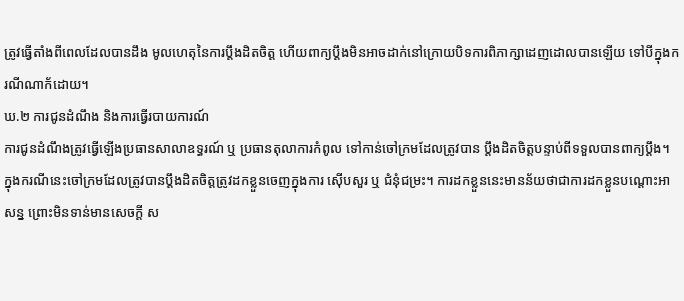ត្រូវធ្វើតាំងពីពេលដែលបានដឹង មូលហេតុនៃការប្តឹងដិតចិត្ត ហើយពាក្យប្តឹងមិនអាចដាក់នៅក្រោយបិទការពិភាក្សាដេញដោលបានឡើយ ទៅបីក្នុងករណីណាក័ដោយ។
ឃ.២ ការជូនដំណឹង និងការធ្វើរបាយការណ៍
ការជូនដំណឹងត្រូវធ្វើឡើងប្រធានសាលាឧទ្ធរណ៍ ឬ ប្រធានតុលាការកំពូល ទៅកាន់ចៅក្រមដែលត្រូវបាន ប្តឹងដិតចិត្តបន្ទាប់ពីទទួលបានពាក្យប្តឹង។ ក្នុងករណីនេះចៅក្រមដែលត្រូវបានប្តឹងដិតចិត្តត្រូវដកខ្លួនចេញក្នុងការ ស៊ើបសួរ ឬ ជំនុំជម្រះ។ ការដកខ្លួននេះមានន័យថាជាការដកខ្លួនបណ្តោះអាសន្ន ព្រោះមិនទាន់មានសេចក្តី ស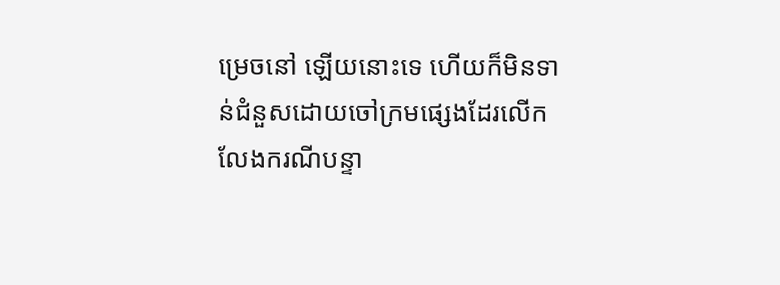ម្រេចនៅ ឡើយនោះទេ ហើយក៏មិនទាន់ជំនួសដោយចៅក្រមផ្សេងដែរលើកលែងករណីបន្ទា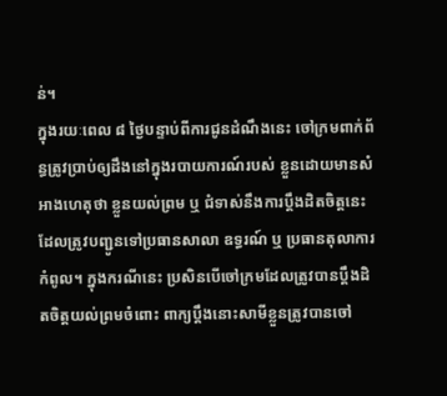ន់។
ក្នុងរយៈពេល ៨ ថ្ងៃបន្ទាប់ពីការជូនដំណឹងនេះ ចៅក្រមពាក់ព័ន្ធត្រូវប្រាប់ឲ្យដឹងនៅក្នុងរបាយការណ៍របស់ ខ្លួនដោយមានសំអាងហេតុថា ខ្លួនយល់ព្រម ឬ ជំទាស់នឹងការប្តឹងដិតចិត្តនេះ ដែលត្រូវបញ្ជូនទៅប្រធានសាលា ឧទ្ធរណ៍ ឬ ប្រធានតុលាការកំពូល។ ក្នុងករណីនេះ ប្រសិនបើចៅក្រមដែលត្រូវបានប្តឹងដិតចិត្តយល់ព្រមចំពោះ ពាក្យប្តឹងនោះសាមីខ្លួនត្រូវបានចៅ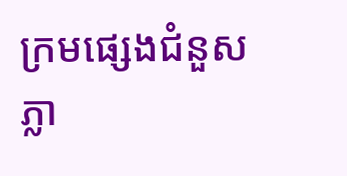ក្រមផ្សេងជំនួសភ្លា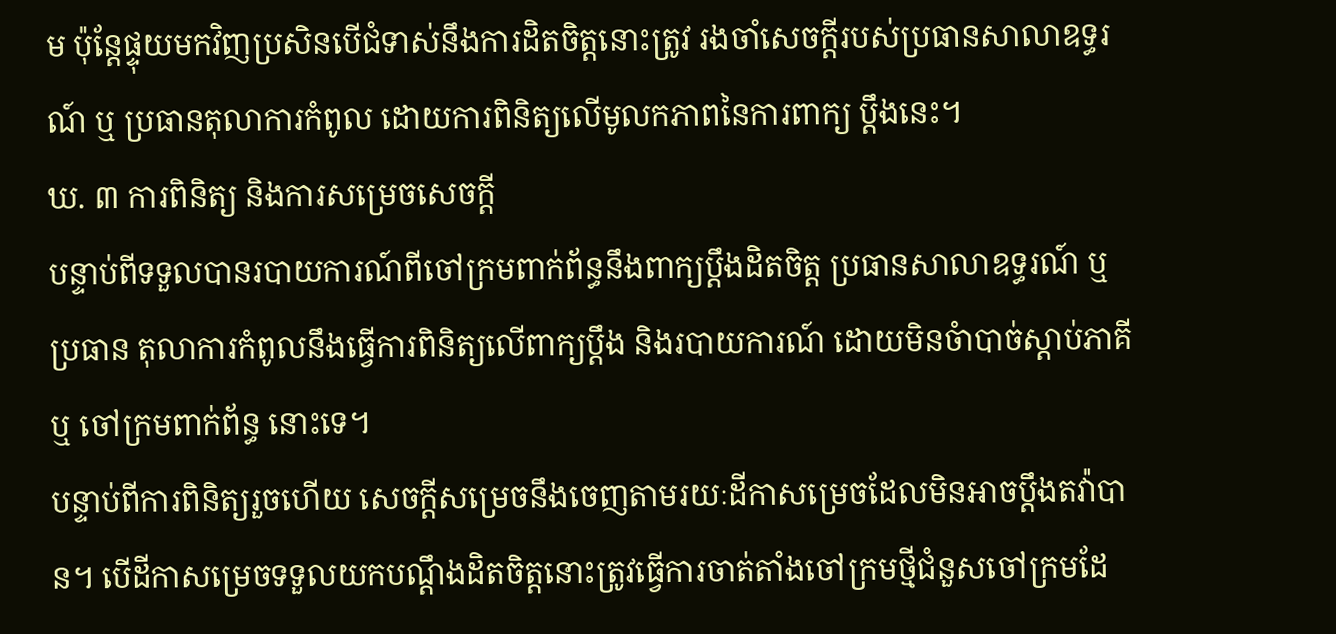ម ប៉ុន្តែផ្ទុយមកវិញប្រសិនបើជំទាស់នឹងការដិតចិត្តនោះត្រូវ រងចាំសេចក្តីរបស់ប្រធានសាលាឧទ្ធរណ៍ ឬ ប្រធានតុលាការកំពូល ដោយការពិនិត្យលើមូលកភាពនៃការពាក្យ ប្តឹងនេះ។
ឃ. ៣ ការពិនិត្យ និងការសម្រេចសេចក្តី
បន្ទាប់ពីទទួលបានរបាយការណ៍ពីចៅក្រមពាក់ព័ន្ធនឹងពាក្យប្តឹងដិតចិត្ត ប្រធានសាលាឧទ្ធរណ៍ ឬ ប្រធាន តុលាការកំពូលនឹងធ្វើការពិនិត្យលើពាក្យប្តឹង និងរបាយការណ៍ ដោយមិនចំាបាច់ស្តាប់ភាគី ឬ ចៅក្រមពាក់ព័ន្ធ នោះទេ។
បន្ទាប់ពីការពិនិត្យរួចហើយ សេចក្តីសម្រេចនឹងចេញតាមរយៈដីកាសម្រេចដែលមិនអាចប្តឹងតវ៉ាបាន។ បើដីកាសម្រេចទទួលយកបណ្តឹងដិតចិត្តនោះត្រូវធ្វើការចាត់តាំងចៅក្រមថ្មីជំនួសចៅក្រមដែ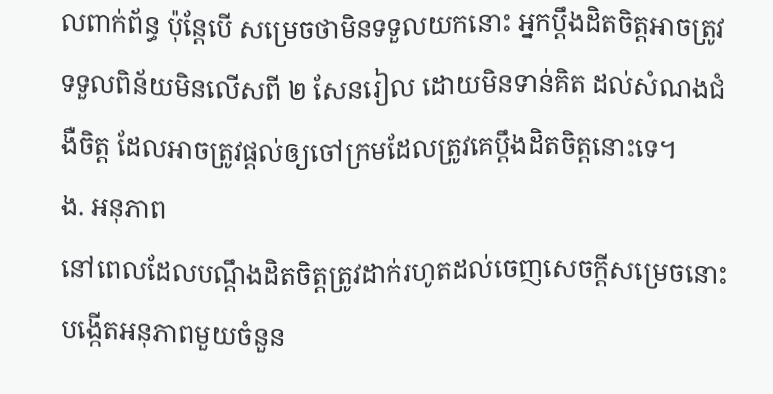លពាក់ព័ន្ធ ប៉ុន្តែបើ សម្រេចថាមិនទទួលយកនោះ អ្នកប្តឹងដិតចិត្តអាចត្រូវទទួលពិន័យមិនលើសពី ២ សែនរៀល ដោយមិនទាន់គិត ដល់សំណងជំងឺចិត្ត ដែលអាចត្រូវផ្តល់ឲ្យចៅក្រមដែលត្រូវគេប្តឹងដិតចិត្តនោះទេ។
ង. អនុភាព
នៅពេលដែលបណ្តឹងដិតចិត្តត្រូវដាក់រហូតដល់ចេញសេចក្តីសម្រេចនោះបង្កើតអនុភាពមួយចំនួន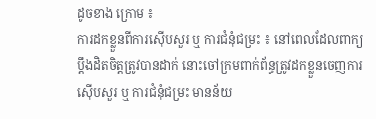ដូចខាង ក្រោម ៖
ការដកខ្លួនពីការស៊ើបសួរ ឬ ការជំនុំជម្រះ ៖ នៅពេលដែលពាក្យប្តឹងដិតចិត្តត្រូវបានដាក់ នោះចៅក្រមពាក់ព័ន្ធត្រូវដកខ្លួនចេញការស៊ើបសួរ ឬ ការជំនុំជម្រះ មានន័យ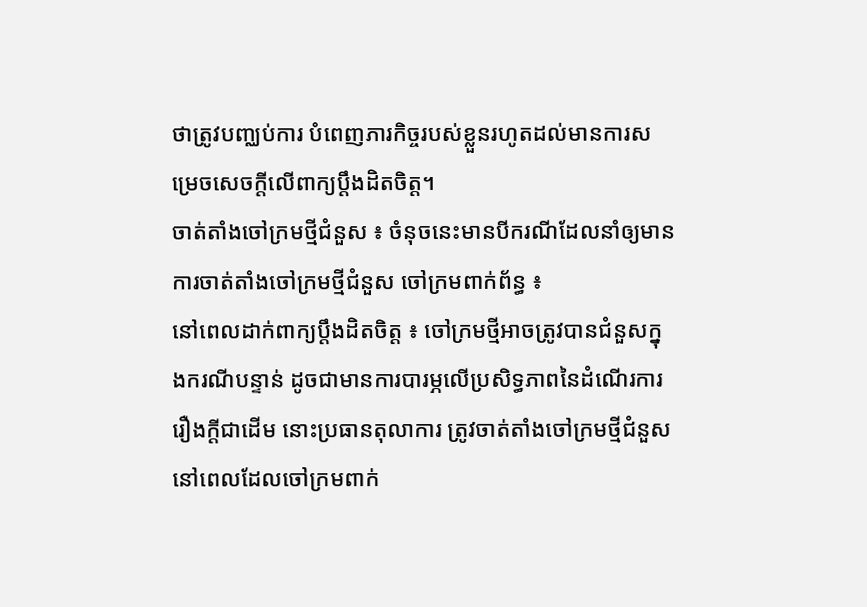ថាត្រូវបញ្ឈប់ការ បំពេញភារកិច្ចរបស់ខ្លួនរហូតដល់មានការសម្រេចសេចក្តីលើពាក្យប្តឹងដិតចិត្ត។
ចាត់តាំងចៅក្រមថ្មីជំនួស ៖ ចំនុចនេះមានបីករណីដែលនាំឲ្យមានការចាត់តាំងចៅក្រមថ្មីជំនួស ចៅក្រមពាក់ព័ន្ធ ៖
នៅពេលដាក់ពាក្យប្តឹងដិតចិត្ត ៖ ចៅក្រមថ្មីអាចត្រូវបានជំនួសក្នុងករណីបន្ទាន់ ដូចជាមានការបារម្ភលើប្រសិទ្ធភាពនៃដំណើរការរឿងក្តីជាដើម នោះប្រធានតុលាការ ត្រូវចាត់តាំងចៅក្រមថ្មីជំនួស
នៅពេលដែលចៅក្រមពាក់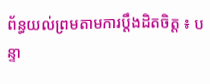ព័ន្ធយល់ព្រមតាមការប្តឹងដិតចិត្ត ៖ បន្ទា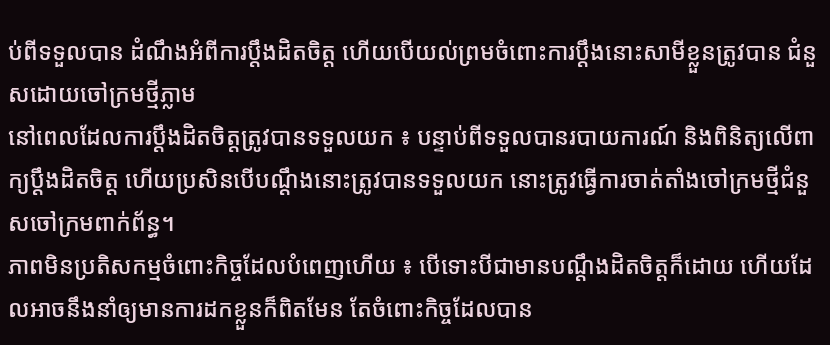ប់ពីទទួលបាន ដំណឹងអំពីការប្តឹងដិតចិត្ត ហើយបើយល់ព្រមចំពោះការប្តឹងនោះសាមីខ្លួនត្រូវបាន ជំនួសដោយចៅក្រមថ្មីភ្លាម
នៅពេលដែលការប្តឹងដិតចិត្តត្រូវបានទទួលយក ៖ បន្ទាប់ពីទទួលបានរបាយការណ៍ និងពិនិត្យលើពាក្យប្តឹងដិតចិត្ត ហើយប្រសិនបើបណ្តឹងនោះត្រូវបានទទួលយក នោះត្រូវធ្វើការចាត់តាំងចៅក្រមថ្មីជំនួសចៅក្រមពាក់ព័ន្ធ។
ភាពមិនប្រតិសកម្មចំពោះកិច្ចដែលបំពេញហើយ ៖ បើទោះបីជាមានបណ្តឹងដិតចិត្តក៏ដោយ ហើយដែលអាចនឹងនាំឲ្យមានការដកខ្លួនក៏ពិតមែន តែចំពោះកិច្ចដែលបាន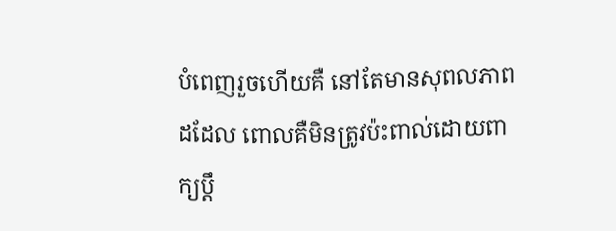បំពេញរួចហើយគឺ នៅតែមានសុពលភាពដដែល ពោលគឺមិនត្រូវប៉ះពាល់ដោយពាក្យប្តឹ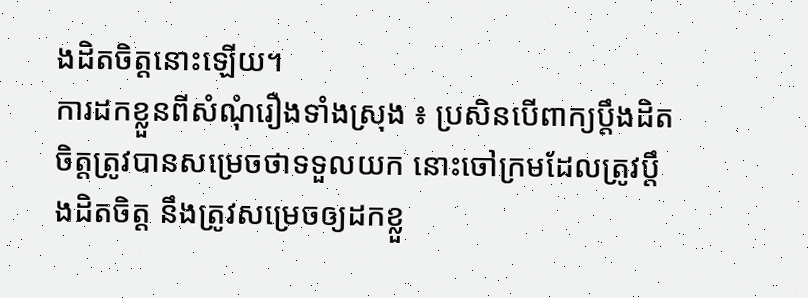ងដិតចិត្តនោះឡើយ។
ការដកខ្លួនពីសំណុំរឿងទាំងស្រុង ៖ ប្រសិនបើពាក្យប្តឹងដិតចិត្តត្រូវបានសម្រេចថាទទួលយក នោះចៅក្រមដែលត្រូវប្តឹងដិតចិត្ត នឹងត្រូវសម្រេចឲ្យដកខ្លួ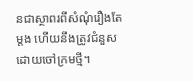នជាស្ថាពរពីសំណុំរឿងតែម្តង ហើយនឹងត្រូវជំនួសដោយចៅក្រមថ្មី។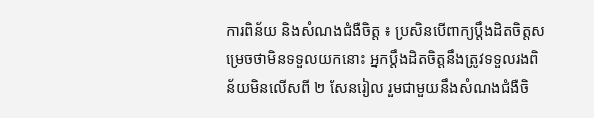ការពិន័យ និងសំណងជំងឺចិត្ត ៖ ប្រសិនបើពាក្យប្តឹងដិតចិត្តសម្រេចថាមិនទទួលយកនោះ អ្នកប្តឹងដិតចិត្តនឹងត្រូវទទួលរងពិន័យមិនលើសពី ២ សែនរៀល រួមជាមួយនឹងសំណងជំងឺចិ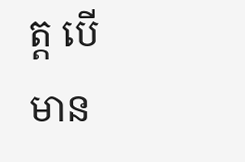ត្ត បើមាន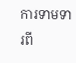ការទាមទារពី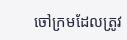ចៅក្រមដែលត្រូវ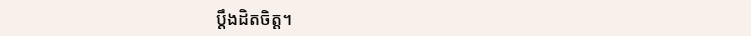ប្តឹងដិតចិត្ត។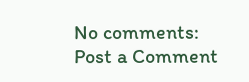No comments:
Post a Comment